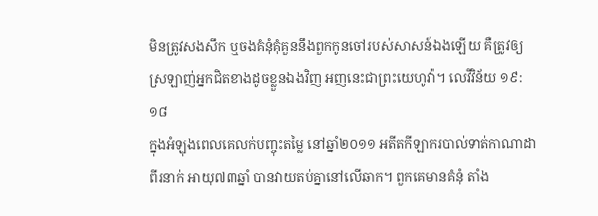មិនត្រូវសងសឹក ឬចងគំនុំគុំគួននឹងពួកកូនចៅរបស់សាសន៍ឯងឡើយ គឺត្រូវឲ្យស្រឡាញ់អ្នកជិតខាងដូចខ្លួនឯងវិញ អញនេះជាព្រះយេហូវ៉ា។ លេវីវិន័យ ១៩:១៨
ក្នុងអំឡុងពេលគេលក់បញ្ចុះតម្លៃ នៅឆ្នាំ២០១១ អតីតកីឡាករបាល់ទាត់កាណាដាពីរនាក់ អាយុ៧៣ឆ្នាំ បានវាយតប់គ្នានៅលើឆាក។ ពួកគេមានគំនុំ តាំង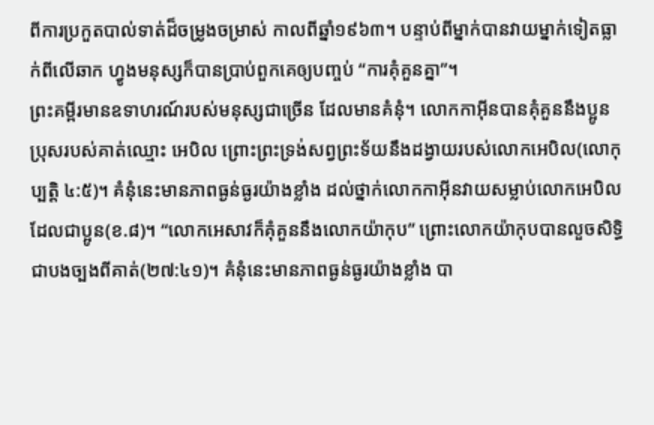ពីការប្រកួតបាល់ទាត់ដ៏ចម្រូងចម្រាស់ កាលពីឆ្នាំ១៩៦៣។ បន្ទាប់ពីម្នាក់បានវាយម្នាក់ទៀតធ្លាក់ពីលើឆាក ហ្វូងមនុស្សក៏បានប្រាប់ពួកគេឲ្យបញ្ចប់ “ការគុំគួនគ្នា”។
ព្រះគម្ពីរមានឧទាហរណ៍របស់មនុស្សជាច្រើន ដែលមានគំនុំ។ លោកកាអ៊ីនបានគុំគួននឹងប្អូនប្រុសរបស់គាត់ឈ្មោះ អេបិល ព្រោះព្រះទ្រង់សព្វព្រះទ័យនឹងដង្វាយរបស់លោកអេបិល(លោកុប្បត្តិ ៤:៥)។ គំនុំនេះមានភាពធ្ងន់ធ្ងរយ៉ាងខ្លាំង ដល់ថ្នាក់លោកកាអ៊ីនវាយសម្លាប់លោកអេបិលដែលជាប្អូន(ខ.៨)។ “លោកអេសាវក៏គុំគួននឹងលោកយ៉ាកុប” ព្រោះលោកយ៉ាកុបបានលួចសិទ្ធិជាបងច្បងពីគាត់(២៧:៤១)។ គំនុំនេះមានភាពធ្ងន់ធ្ងរយ៉ាងខ្លាំង បា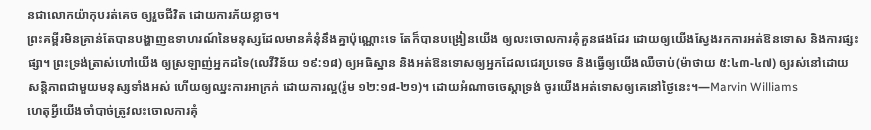នជាលោកយ៉ាកុបរត់គេច ឲ្យរួចជីវិត ដោយការភ័យខ្លាច។
ព្រះគម្ពីរមិនគ្រាន់តែបានបង្ហាញឧទាហរណ៍នៃមនុស្សដែលមានគំនុំនឹងគ្នាប៉ុណ្ណោះទេ តែក៏បានបង្រៀនយើង ឲ្យលះចោលការគុំគួនផងដែរ ដោយឲ្យយើងស្វែងរកការអត់ឱនទោស និងការផ្សះផ្សា។ ព្រះទ្រង់ត្រាស់ហៅយើង ឲ្យស្រឡាញ់អ្នកដទៃ(លេវីវិន័យ ១៩:១៨) ឲ្យអធិស្ឋាន និងអត់ឱនទោសឲ្យអ្នកដែលជេរប្រទេច និងធ្វើឲ្យយើងឈឺចាប់(ម៉ាថាយ ៥:៤៣-៤៧) ឲ្យរស់នៅដោយសន្តិភាពជាមួយមនុស្សទាំងអស់ ហើយឲ្យឈ្នះការអាក្រក់ ដោយការល្អ(រ៉ូម ១២:១៨-២១)។ ដោយអំណាចចេស្តាទ្រង់ ចូរយើងអត់ទោសឲ្យគេនៅថ្ងៃនេះ។—Marvin Williams
ហេតុអ្វីយើងចាំបាច់ត្រូវលះចោលការគុំ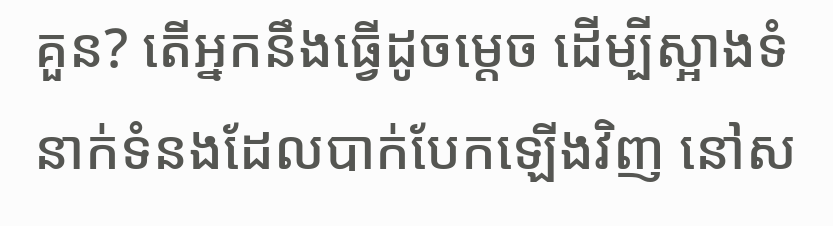គួន? តើអ្នកនឹងធ្វើដូចម្តេច ដើម្បីស្អាងទំនាក់ទំនងដែលបាក់បែកឡើងវិញ នៅស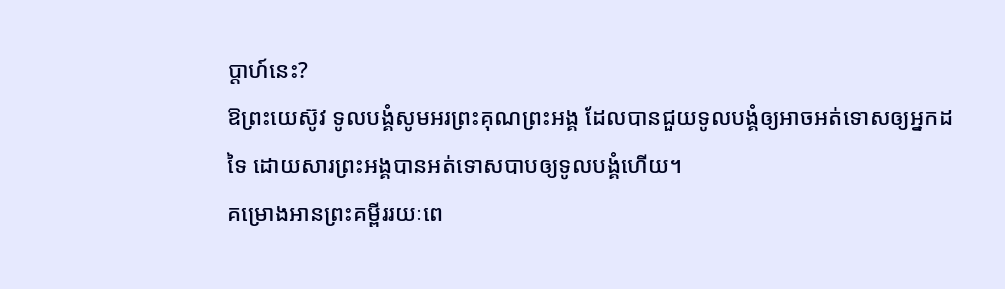ប្តាហ៍នេះ?
ឱព្រះយេស៊ូវ ទូលបង្គំសូមអរព្រះគុណព្រះអង្គ ដែលបានជួយទូលបង្គំឲ្យអាចអត់ទោសឲ្យអ្នកដទៃ ដោយសារព្រះអង្គបានអត់ទោសបាបឲ្យទូលបង្គំហើយ។
គម្រោងអានព្រះគម្ពីររយៈពេ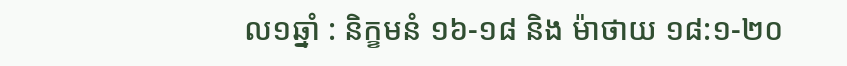ល១ឆ្នាំ : និក្ខមនំ ១៦-១៨ និង ម៉ាថាយ ១៨:១-២០